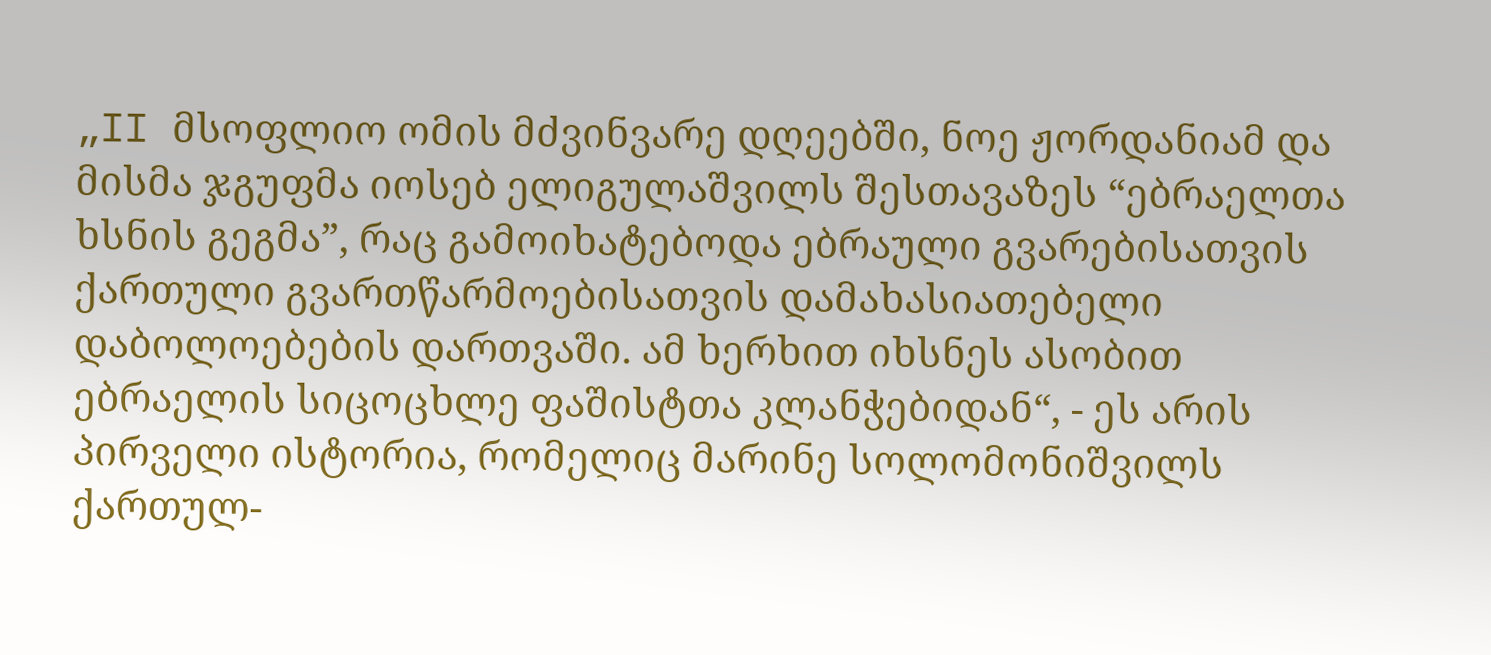„II მსოფლიო ომის მძვინვარე დღეებში, ნოე ჟორდანიამ და მისმა ჯგუფმა იოსებ ელიგულაშვილს შესთავაზეს “ებრაელთა ხსნის გეგმა”, რაც გამოიხატებოდა ებრაული გვარებისათვის ქართული გვართწარმოებისათვის დამახასიათებელი დაბოლოებების დართვაში. ამ ხერხით იხსნეს ასობით ებრაელის სიცოცხლე ფაშისტთა კლანჭებიდან“, - ეს არის პირველი ისტორია, რომელიც მარინე სოლომონიშვილს ქართულ-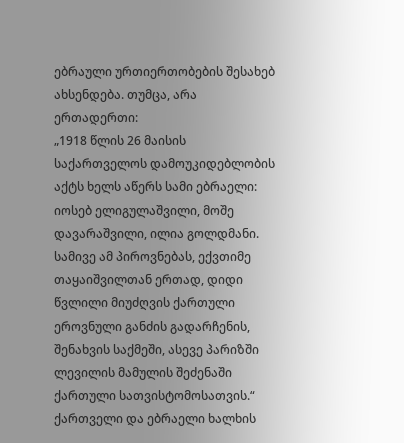ებრაული ურთიერთობების შესახებ ახსენდება. თუმცა, არა ერთადერთი:
„1918 წლის 26 მაისის საქართველოს დამოუკიდებლობის აქტს ხელს აწერს სამი ებრაელი: იოსებ ელიგულაშვილი, მოშე დავარაშვილი, ილია გოლდმანი. სამივე ამ პიროვნებას, ექვთიმე თაყაიშვილთან ერთად, დიდი წვლილი მიუძღვის ქართული ეროვნული განძის გადარჩენის, შენახვის საქმეში, ასევე პარიზში ლევილის მამულის შეძენაში ქართული სათვისტომოსათვის.“
ქართველი და ებრაელი ხალხის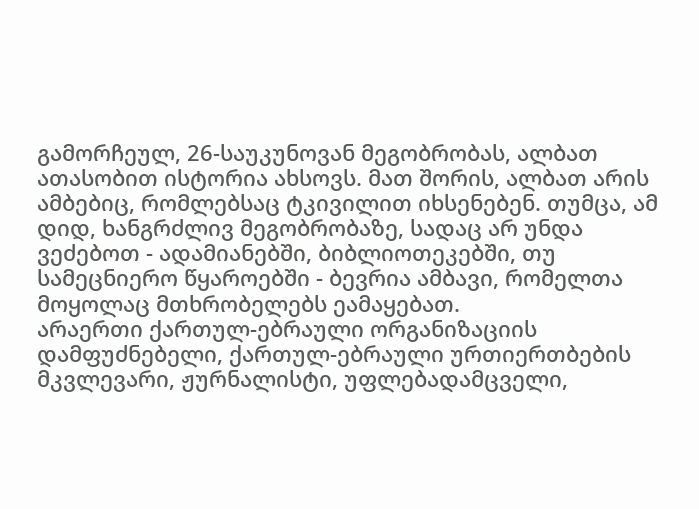გამორჩეულ, 26-საუკუნოვან მეგობრობას, ალბათ ათასობით ისტორია ახსოვს. მათ შორის, ალბათ არის ამბებიც, რომლებსაც ტკივილით იხსენებენ. თუმცა, ამ დიდ, ხანგრძლივ მეგობრობაზე, სადაც არ უნდა ვეძებოთ - ადამიანებში, ბიბლიოთეკებში, თუ სამეცნიერო წყაროებში - ბევრია ამბავი, რომელთა მოყოლაც მთხრობელებს ეამაყებათ.
არაერთი ქართულ-ებრაული ორგანიზაციის დამფუძნებელი, ქართულ-ებრაული ურთიერთბების მკვლევარი, ჟურნალისტი, უფლებადამცველი,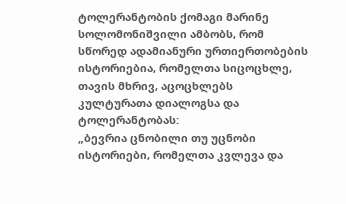ტოლერანტობის ქომაგი მარინე სოლომონიშვილი ამბობს, რომ სწორედ ადამიანური ურთიერთობების ისტორიებია, რომელთა სიცოცხლე, თავის მხრივ, აცოცხლებს კულტურათა დიალოგსა და ტოლერანტობას:
„ბევრია ცნობილი თუ უცნობი ისტორიები, რომელთა კვლევა და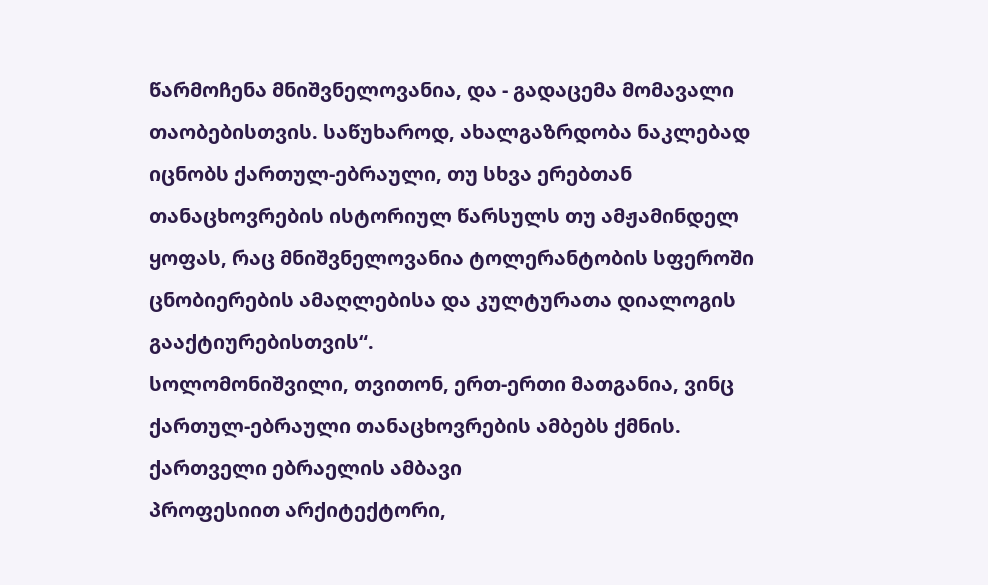წარმოჩენა მნიშვნელოვანია, და - გადაცემა მომავალი თაობებისთვის. საწუხაროდ, ახალგაზრდობა ნაკლებად იცნობს ქართულ-ებრაული, თუ სხვა ერებთან თანაცხოვრების ისტორიულ წარსულს თუ ამჟამინდელ ყოფას, რაც მნიშვნელოვანია ტოლერანტობის სფეროში ცნობიერების ამაღლებისა და კულტურათა დიალოგის გააქტიურებისთვის“.
სოლომონიშვილი, თვითონ, ერთ-ერთი მათგანია, ვინც ქართულ-ებრაული თანაცხოვრების ამბებს ქმნის.
ქართველი ებრაელის ამბავი
პროფესიით არქიტექტორი,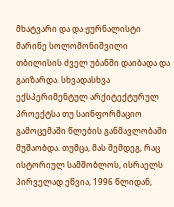მხატვარი და და ჟურნალისტი მარინე სოლომონიშვილი თბილისის ძველ უბანში დაიბადა და გაიზარდა. სხვადასხვა ექსპერიმენტულ არქიტექტურულ პროექტსა თუ საინფორმაციო გამოცემაში წლების განმავლობაში მუშაობდა. თუმცა, მას შემდეგ, რაც ისტორიულ სამშობლოს, ისრაელს პირველად ეწვია, 1996 წლიდან,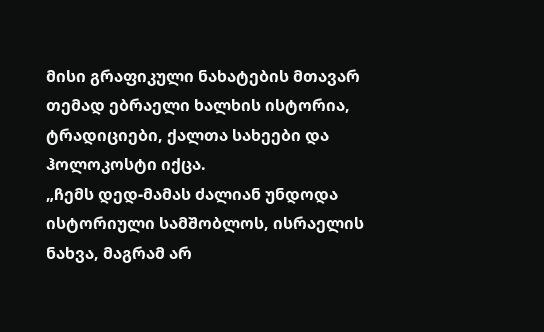მისი გრაფიკული ნახატების მთავარ თემად ებრაელი ხალხის ისტორია, ტრადიციები, ქალთა სახეები და ჰოლოკოსტი იქცა.
„ჩემს დედ-მამას ძალიან უნდოდა ისტორიული სამშობლოს, ისრაელის ნახვა, მაგრამ არ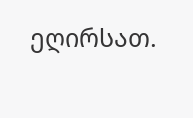ეღირსათ.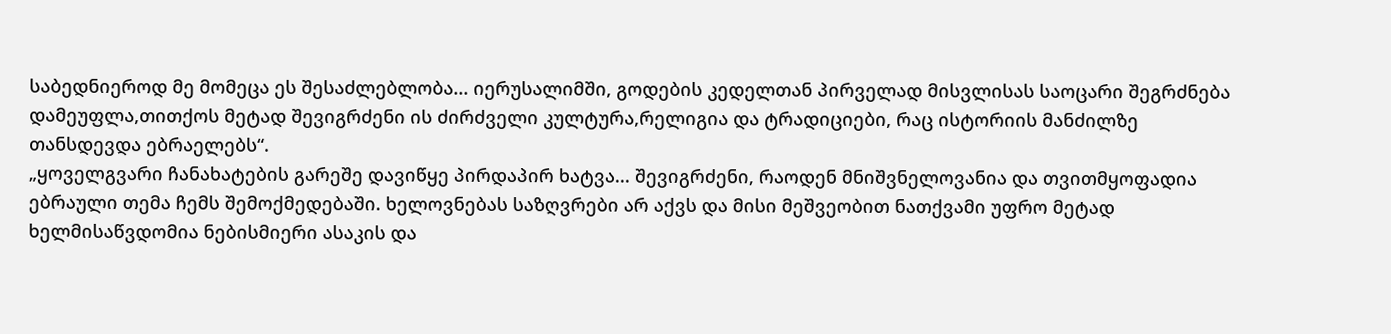საბედნიეროდ მე მომეცა ეს შესაძლებლობა... იერუსალიმში, გოდების კედელთან პირველად მისვლისას საოცარი შეგრძნება დამეუფლა,თითქოს მეტად შევიგრძენი ის ძირძველი კულტურა,რელიგია და ტრადიციები, რაც ისტორიის მანძილზე თანსდევდა ებრაელებს“.
„ყოველგვარი ჩანახატების გარეშე დავიწყე პირდაპირ ხატვა... შევიგრძენი, რაოდენ მნიშვნელოვანია და თვითმყოფადია ებრაული თემა ჩემს შემოქმედებაში. ხელოვნებას საზღვრები არ აქვს და მისი მეშვეობით ნათქვამი უფრო მეტად ხელმისაწვდომია ნებისმიერი ასაკის და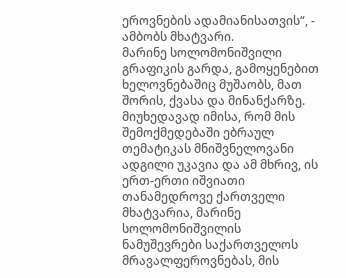ეროვნების ადამიანისათვის“, - ამბობს მხატვარი.
მარინე სოლომონიშვილი გრაფიკის გარდა, გამოყენებით ხელოვნებაშიც მუშაობს, მათ შორის, ქვასა და მინანქარზე. მიუხედავად იმისა, რომ მის შემოქმედებაში ებრაულ თემატიკას მნიშვნელოვანი ადგილი უკავია და ამ მხრივ, ის ერთ-ერთი იშვიათი თანამედროვე ქართველი მხატვარია, მარინე სოლომონიშვილის ნამუშევრები საქართველოს მრავალფეროვნებას, მის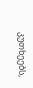კუთხეებს,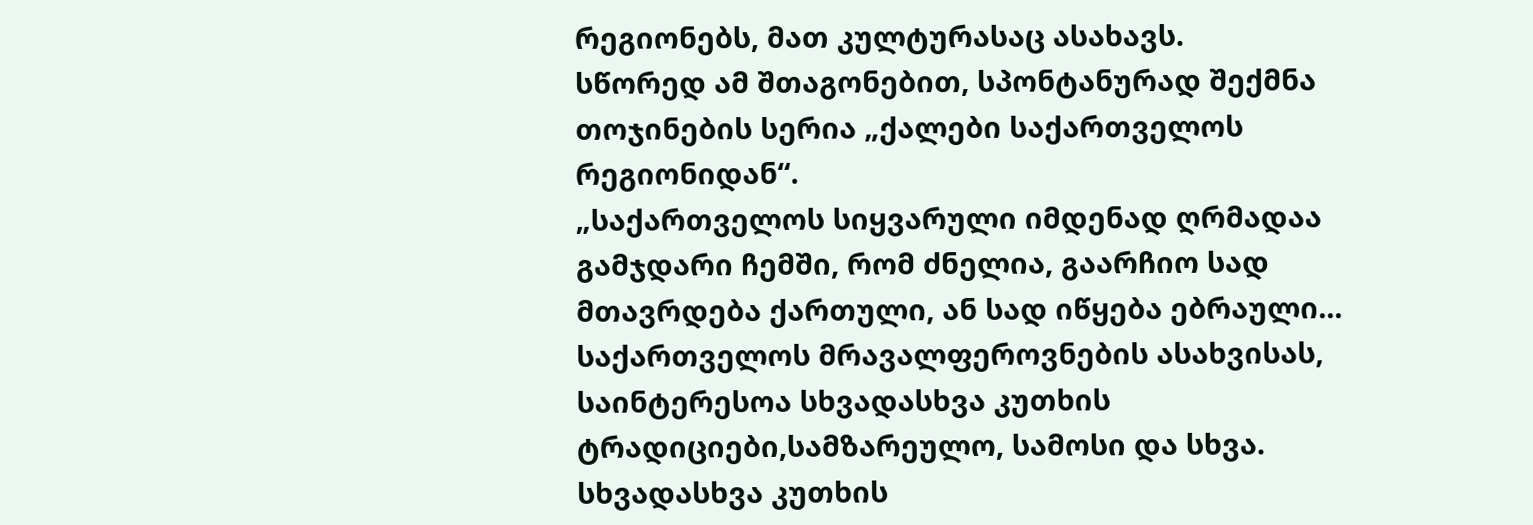რეგიონებს, მათ კულტურასაც ასახავს.
სწორედ ამ შთაგონებით, სპონტანურად შექმნა თოჯინების სერია „ქალები საქართველოს რეგიონიდან“.
„საქართველოს სიყვარული იმდენად ღრმადაა გამჯდარი ჩემში, რომ ძნელია, გაარჩიო სად მთავრდება ქართული, ან სად იწყება ებრაული... საქართველოს მრავალფეროვნების ასახვისას, საინტერესოა სხვადასხვა კუთხის ტრადიციები,სამზარეულო, სამოსი და სხვა. სხვადასხვა კუთხის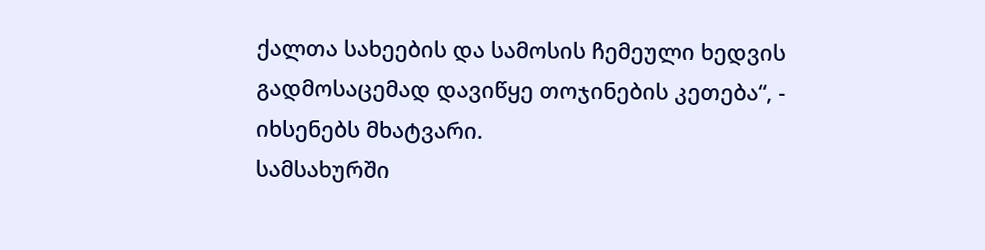ქალთა სახეების და სამოსის ჩემეული ხედვის გადმოსაცემად დავიწყე თოჯინების კეთება“, - იხსენებს მხატვარი.
სამსახურში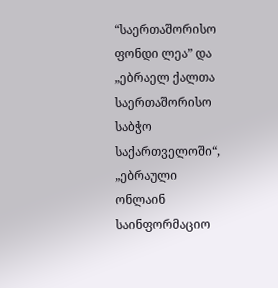“საერთაშორისო ფონდი ლეა” და „ებრაელ ქალთა საერთაშორისო საბჭო საქართველოში“, „ებრაული ონლაინ საინფორმაციო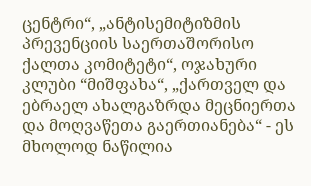ცენტრი“, „ანტისემიტიზმის პრევენციის საერთაშორისო ქალთა კომიტეტი“, ოჯახური კლუბი “მიშფახა“, „ქართველ და ებრაელ ახალგაზრდა მეცნიერთა და მოღვაწეთა გაერთიანება“ - ეს მხოლოდ ნაწილია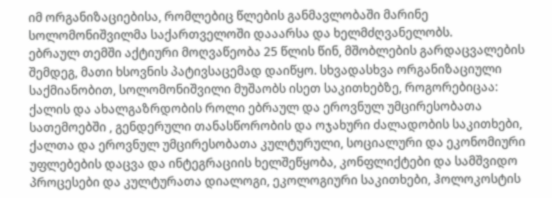იმ ორგანიზაციებისა, რომლებიც წლების განმავლობაში მარინე სოლომონიშვილმა საქართველოში დააარსა და ხელმძღვანელობს.
ებრაულ თემში აქტიური მოღვაწეობა 25 წლის წინ, მშობლების გარდაცვალების შემდეგ, მათი ხსოვნის პატივსაცემად დაიწყო. სხვადასხვა ორგანიზაციული საქმიანობით, სოლომონიშვილი მუშაობს ისეთ საკითხებზე, როგორებიცაა: ქალის და ახალგაზრდობის როლი ებრაულ და ეროვნულ უმცირესობათა სათემოებში , გენდერული თანასწორობის და ოჯახური ძალადობის საკითხები, ქალთა და ეროვნულ უმცირესობათა კულტურული, სოციალური და ეკონომიური უფლებების დაცვა და ინტეგრაციის ხელშეწყობა, კონფლიქტები და სამშვიდო პროცესები და კულტურათა დიალოგი, ეკოლოგიური საკითხები, ჰოლოკოსტის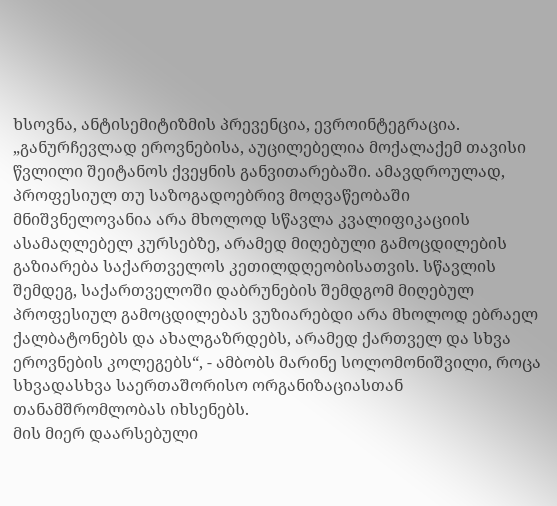ხსოვნა, ანტისემიტიზმის პრევენცია, ევროინტეგრაცია.
„განურჩევლად ეროვნებისა, აუცილებელია მოქალაქემ თავისი წვლილი შეიტანოს ქვეყნის განვითარებაში. ამავდროულად, პროფესიულ თუ საზოგადოებრივ მოღვაწეობაში მნიშვნელოვანია არა მხოლოდ სწავლა კვალიფიკაციის ასამაღლებელ კურსებზე, არამედ მიღებული გამოცდილების გაზიარება საქართველოს კეთილდღეობისათვის. სწავლის შემდეგ, საქართველოში დაბრუნების შემდგომ მიღებულ პროფესიულ გამოცდილებას ვუზიარებდი არა მხოლოდ ებრაელ ქალბატონებს და ახალგაზრდებს, არამედ ქართველ და სხვა ეროვნების კოლეგებს“, - ამბობს მარინე სოლომონიშვილი, როცა სხვადასხვა საერთაშორისო ორგანიზაციასთან თანამშრომლობას იხსენებს.
მის მიერ დაარსებული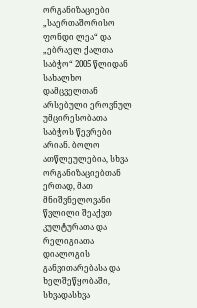ორგანიზაციები „საერთაშორისო ფონდი ლეა“ და „ებრაელ ქალთა საბჭო“ 2005 წლიდან სახალხო დამცველთან არსებული ეროვნულ უმცირესობათა საბჭოს წევრები არიან. ბოლო ათწლეულებია, სხვა ორგანიზაციებთან ერთად, მათ მნიშვნელოვანი წვლილი შეაქვთ კულტურათა და რელიგიათა დიალოგის განვითარებასა და ხელშეწყობაში, სხვადასხვა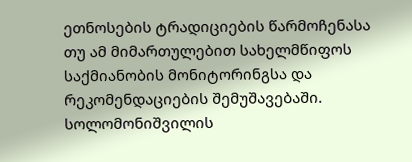ეთნოსების ტრადიციების წარმოჩენასა თუ ამ მიმართულებით სახელმწიფოს საქმიანობის მონიტორინგსა და რეკომენდაციების შემუშავებაში.
სოლომონიშვილის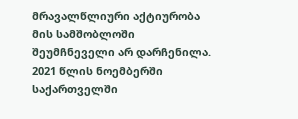მრავალწლიური აქტიურობა მის სამშობლოში შეუმჩნეველი არ დარჩენილა. 2021 წლის ნოემბერში საქართველში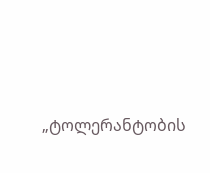„ტოლერანტობის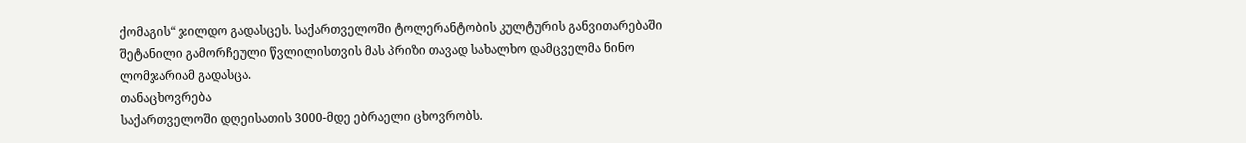ქომაგის“ ჯილდო გადასცეს. საქართველოში ტოლერანტობის კულტურის განვითარებაში შეტანილი გამორჩეული წვლილისთვის მას პრიზი თავად სახალხო დამცველმა ნინო ლომჯარიამ გადასცა.
თანაცხოვრება
საქართველოში დღეისათის 3000-მდე ებრაელი ცხოვრობს.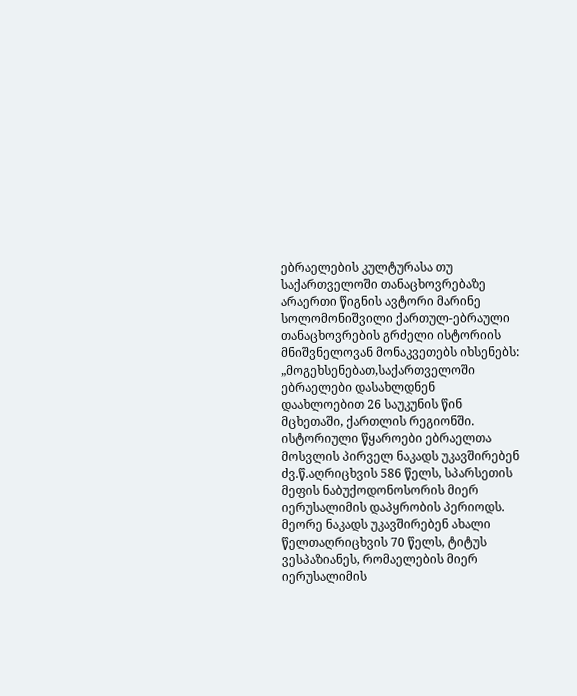ებრაელების კულტურასა თუ საქართველოში თანაცხოვრებაზე არაერთი წიგნის ავტორი მარინე სოლომონიშვილი ქართულ-ებრაული თანაცხოვრების გრძელი ისტორიის მნიშვნელოვან მონაკვეთებს იხსენებს:
„მოგეხსენებათ,საქართველოში ებრაელები დასახლდნენ დაახლოებით 26 საუკუნის წინ მცხეთაში, ქართლის რეგიონში. ისტორიული წყაროები ებრაელთა მოსვლის პირველ ნაკადს უკავშირებენ ძვ.წ.აღრიცხვის 586 წელს, სპარსეთის მეფის ნაბუქოდონოსორის მიერ იერუსალიმის დაპყრობის პერიოდს. მეორე ნაკადს უკავშირებენ ახალი წელთაღრიცხვის 70 წელს, ტიტუს ვესპაზიანეს, რომაელების მიერ იერუსალიმის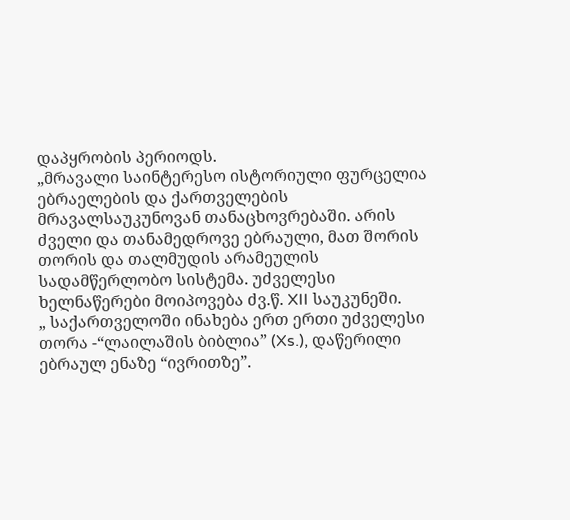დაპყრობის პერიოდს.
„მრავალი საინტერესო ისტორიული ფურცელია ებრაელების და ქართველების მრავალსაუკუნოვან თანაცხოვრებაში. არის ძველი და თანამედროვე ებრაული, მათ შორის თორის და თალმუდის არამეულის სადამწერლობო სისტემა. უძველესი ხელნაწერები მოიპოვება ძვ.წ. XII საუკუნეში.
„ საქართველოში ინახება ერთ ერთი უძველესი თორა -“ლაილაშის ბიბლია” (Xs.), დაწერილი ებრაულ ენაზე “ივრითზე”.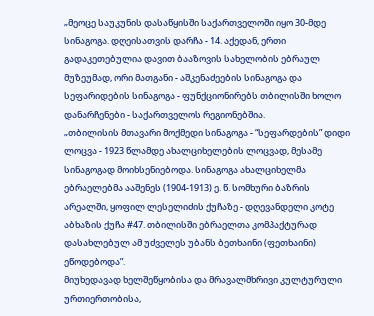„მეოცე საუკუნის დასაწყისში საქართველოში იყო 30-მდე სინაგოგა. დღეისათვის დარჩა - 14. აქედან, ერთი გადაკეთებულია დავით ბააზოვის სახელობის ებრაულ მუზეუმად, ორი მათგანი - აშკენაძეების სინაგოგა და სეფარიდების სინაგოგა - ფუნქციონირებს თბილისში ხოლო დანარჩენები - საქართველოს რეგიონებშია.
„თბილისის მთავარი მოქმედი სინაგოგა - “სეფარდების” დიდი ლოცვა - 1923 წლამდე ახალციხელების ლოცვად, მესამე სინაგოგად მოიხსენიებოდა. სინაგოგა ახალციხელმა ებრაელებმა ააშენეს (1904-1913) ე. წ. სომხური ბაზრის არეალში, ყოფილ ლესელიძის ქუჩაზე - დღევანდელი კოტე აბხაზის ქუჩა #47. თბილისში ებრაელთა კომპაქტურად დასახლებულ ამ უძველეს უბანს ბეთხაინი (ფეთხაინი) ეწოდებოდა”.
მიუხედავად ხელშეწყობისა და მრავალმხრივი კულტურული ურთიერთობისა,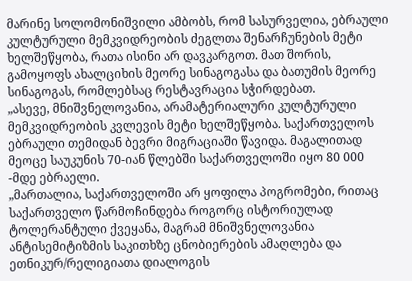მარინე სოლომონიშვილი ამბობს, რომ სასურველია, ებრაული კულტურული მემკვიდრეობის ძეგლთა შენარჩუნების მეტი ხელშეწყობა, რათა ისინი არ დავკარგოთ. მათ შორის, გამოყოფს ახალციხის მეორე სინაგოგასა და ბათუმის მეორე სინაგოგას, რომლებსაც რესტავრაცია სჭირდებათ.
„ასევე, მნიშვნელოვანია, არამატერიალური კულტურული მემკვიდრეობის კვლევის მეტი ხელშეწყობა. საქართველოს ებრაული თემიდან ბევრი მიგრაციაში წავიდა. მაგალითად მეოცე საუკუნის 70-იან წლებში საქართველოში იყო 80 000 -მდე ებრაელი.
„მართალია, საქართველოში არ ყოფილა პოგრომები, რითაც საქართველო წარმოჩინდება როგორც ისტორიულად ტოლერანტული ქვეყანა, მაგრამ მნიშვნელოვანია ანტისემიტიზმის საკითხზე ცნობიერების ამაღლება და ეთნიკურ/რელიგიათა დიალოგის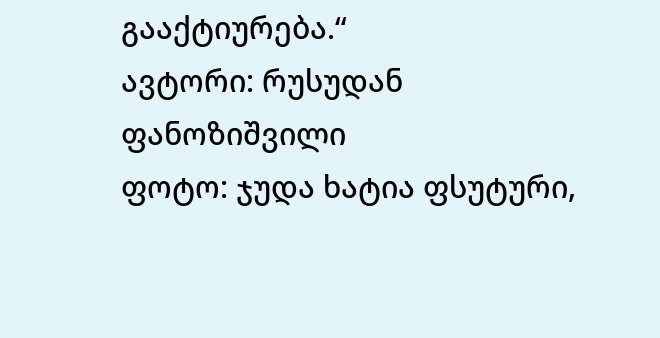გააქტიურება.“
ავტორი: რუსუდან ფანოზიშვილი
ფოტო: ჯუდა ხატია ფსუტური,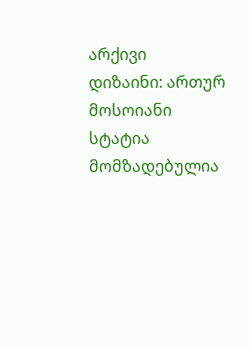არქივი
დიზაინი: ართურ მოსოიანი
სტატია მომზადებულია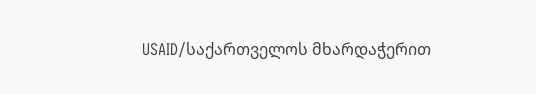USAID/საქართველოს მხარდაჭერით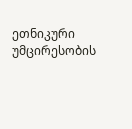ეთნიკური უმცირესობის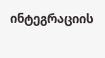ინტეგრაციის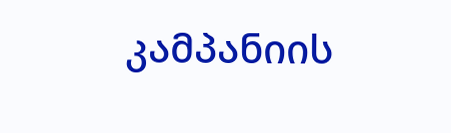კამპანიის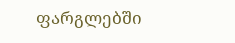ფარგლებში